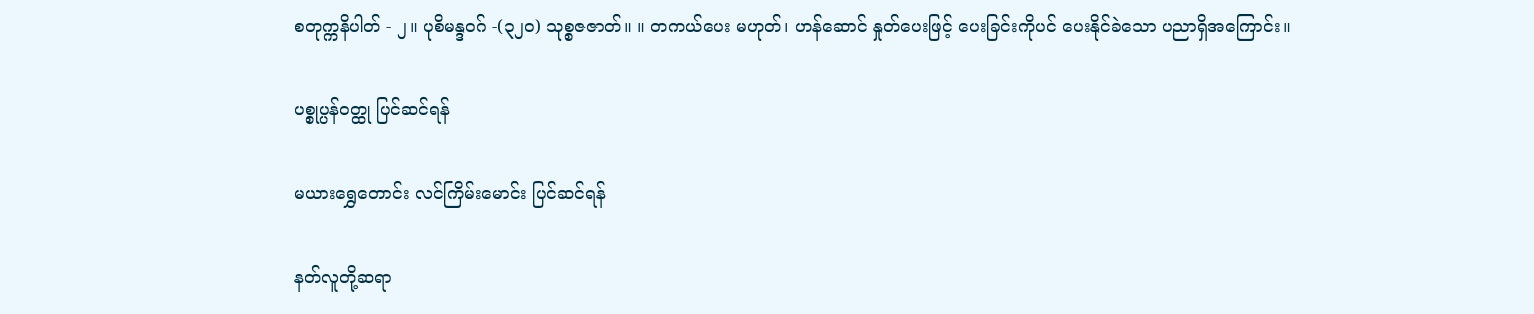စတုက္ကနိပါတ် - ၂။ ပုစိမန္ဒဝဂ် -(၃၂၀) သုစ္စဇဇာတ်။ ။ တကယ်ပေး မဟုတ်၊ ဟန်ဆောင် နှုတ်ပေးဖြင့် ပေးခြင်းကိုပင် ပေးနိုင်ခဲသော ပညာရှိအကြောင်း။

ပစ္စုပ္ပန်ဝတ္ထု ပြင်ဆင်ရန်

မယားရွှေတောင်း လင်ကြိမ်းမောင်း ပြင်ဆင်ရန်

နတ်လူတို့ဆရာ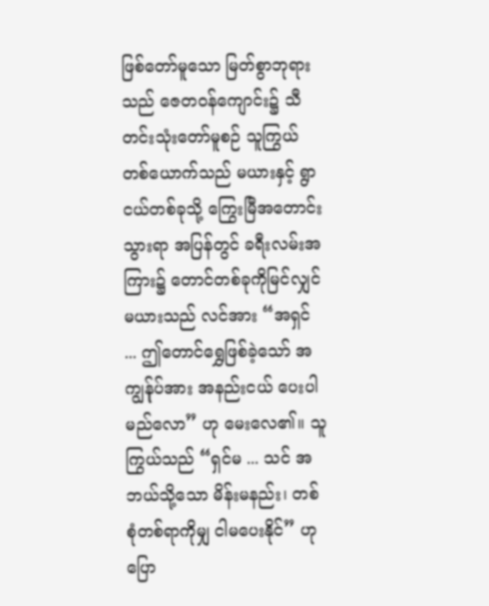ဖြစ်တော်မူသော မြတ်စွာဘုရားသည် ဇေတဝန်ကျောင်း၌ သီတင်းသုံးတော်မူစဉ် သူကြွယ် တစ်ယောက်သည် မယားနှင့် ရွာငယ်တစ်ခုသို့ ကြွေးမြီအတောင်းသွားရာ အပြန်တွင် ခရီးလမ်းအကြား၌ တောင်တစ်ခုကိုမြင်လျှင် မယားသည် လင်အား “အရှင် ... ဤတောင်ရွှေဖြစ်ခဲ့သော် အကျွန်ုပ်အား အနည်းငယ် ပေးပါမည်လော” ဟု မေးလေ၏။ သူကြွယ်သည် “ရှင်မ ... သင် အဘယ်သို့သော မိန်းမနည်း၊ တစ်စုံတစ်ရာကိုမျှ ငါမပေးနိုင်” ဟု ပြော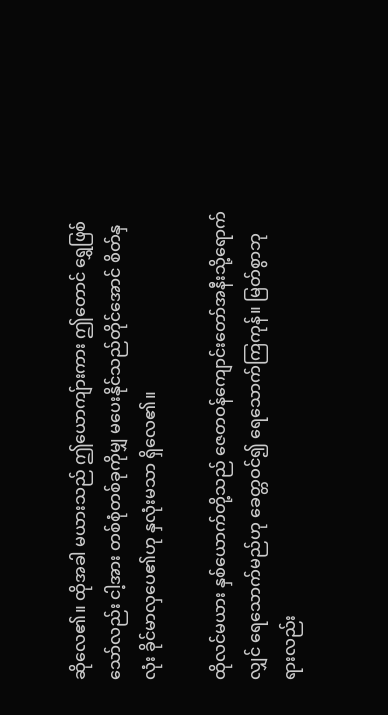ဆိုလေ၏။ ထိုအခါ မယားသည် ဤယောကျ်ားကား ဤတောင် ရွှေဖြစ်သော်လည်း ငါ့အား တစ်စုံတစ်ခုကိုမျှ မပေးနိုင်သည်တိုင်အောင် စိတ်နှလုံး ခိုင်မာလှပေ၏ဟု နှလုံးမသာ ရှိလေ၏။

ထိုလင်မယား နှစ်ယောက်တို့သည် ဇေတဝန်ကျောင်းတော်အနီးသို့ရောက်လျှင် ရေသောက်မည်ဟု ခေတ္တဝင်၍ ရေသောက်ကြကုန်။ မြတ်စွာဘုရားလည်း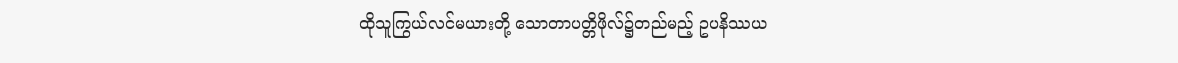ထိုသူကြွယ်လင်မယားတို့ သောတာပတ္တိဖိုလ်၌တည်မည့် ဥပနိဿယ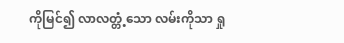ကိုမြင်၍ လာလတ္တံ့သော လမ်းကိုသာ ရှု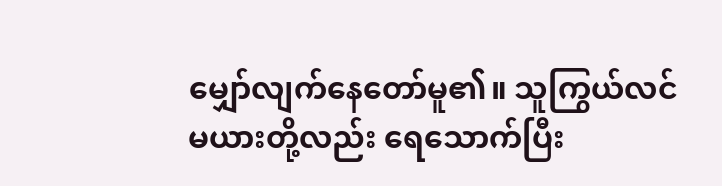မျှော်လျက်နေတော်မူ၏။ သူကြွယ်လင်မယားတို့လည်း ရေသောက်ပြီး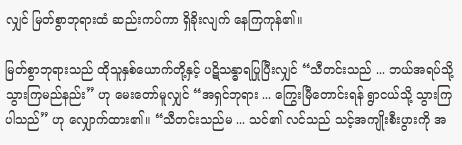လျှင် မြတ်စွာဘုရားထံ ဆည်းကပ်ကာ ရှိခိုးလျက် နေကြကုန်၏။

မြတ်စွာဘုရားသည် ထိုသူနှစ်ယောက်တို့နှင့် ပဋိသန္ဓာရပြုပြီးလျှင် “သီတင်းသည် ... ဘယ်အရပ်သို့ သွားကြမည်နည်း” ဟု မေးတော်မူလျှင် “အရှင်ဘုရား ... ကြွေးမြီတောင်းရန် ရွာငယ်သို့ သွားကြပါသည်” ဟု လျှောက်ထား၏။ “သီတင်းသည်မ ... သင်၏ လင်သည် သင့်အကျိုးစီးပွားကို အ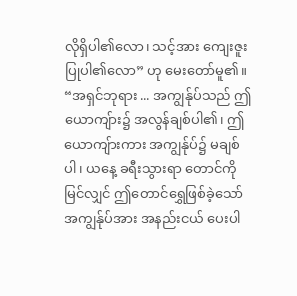လိုရှိပါ၏လော၊ သင့်အား ကျေးဇူးပြုပါ၏လော” ဟု မေးတော်မူ၏။ “အရှင်ဘုရား ... အကျွန်ုပ်သည် ဤယောကျ်ား၌ အလွန်ချစ်ပါ၏၊ ဤယောကျ်ားကား အကျွန်ုပ်၌ မချစ်ပါ၊ ယနေ့ ခရီးသွားရာ တောင်ကိုမြင်လျှင် ဤတောင်ရွှေဖြစ်ခဲ့သော် အကျွန်ုပ်အား အနည်းငယ် ပေးပါ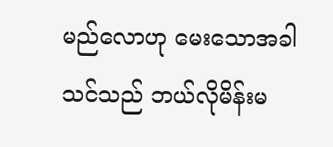မည်လောဟု မေးသောအခါ သင်သည် ဘယ်လိုမိန်းမ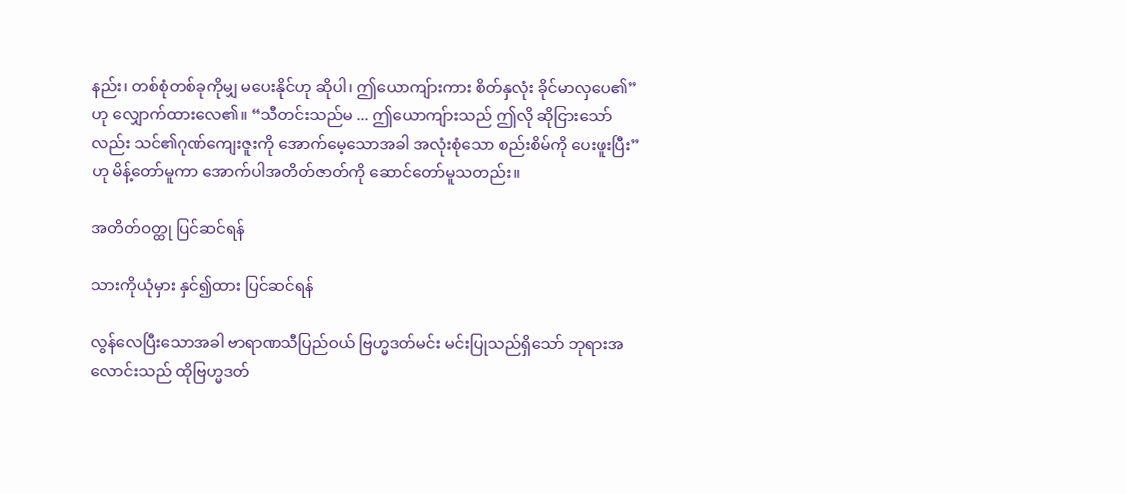နည်း၊ တစ်စုံတစ်ခုကိုမျှ မပေးနိုင်ဟု ဆိုပါ၊ ဤယောကျ်ားကား စိတ်နှလုံး ခိုင်မာလှပေ၏” ဟု လျှောက်ထားလေ၏။ “သီတင်းသည်မ ... ဤယောကျ်ားသည် ဤလို ဆိုငြားသော်လည်း သင်၏ဂုဏ်ကျေးဇူးကို အောက်မေ့သောအခါ အလုံးစုံသော စည်းစိမ်ကို ပေးဖူးပြီး” ဟု မိန့်တော်မူကာ အောက်ပါအတိတ်ဇာတ်ကို ဆောင်တော်မူသတည်း။

အတိတ်ဝတ္ထု ပြင်ဆင်ရန်

သားကိုယုံမှား နှင်၍ထား ပြင်ဆင်ရန်

လွန်လေပြီးသောအခါ ဗာရာဏသီပြည်ဝယ် ဗြဟ္မဒတ်မင်း မင်းပြုသည်ရှိသော် ဘုရားအလောင်းသည် ထိုဗြဟ္မဒတ်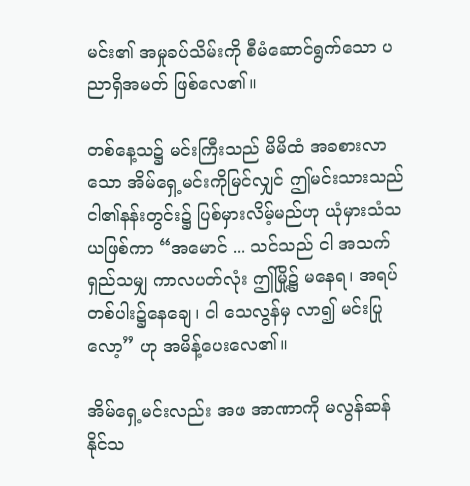မင်း၏ အမှုခပ်သိမ်းကို စီမံဆောင်ရွက်သော ပညာရှိအမတ် ဖြစ်လေ၏။

တစ်နေ့သ၌ မင်းကြီးသည် မိမိထံ အခစားလာသော အိမ်ရှေ့မင်းကိုမြင်လျှင် ဤမင်းသားသည် ငါ၏နန်းတွင်း၌ ပြစ်မှားလိမ့်မည်ဟု ယုံမှားသံသယဖြစ်ကာ “အမောင် ... သင်သည် ငါ အသက်ရှည်သမျှ ကာလပတ်လုံး ဤမြို့၌ မနေရ၊ အရပ်တစ်ပါး၌နေချေ၊ ငါ သေလွန်မှ လာ၍ မင်းပြုလော့” ဟု အမိန့်ပေးလေ၏။

အိမ်ရှေ့မင်းလည်း အဖ အာဏာကို မလွန်ဆန်နိုင်သ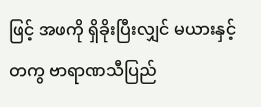ဖြင့် အဖကို ရှိခိုးပြီးလျှင် မယားနှင့်တကွ ဗာရာဏသီပြည်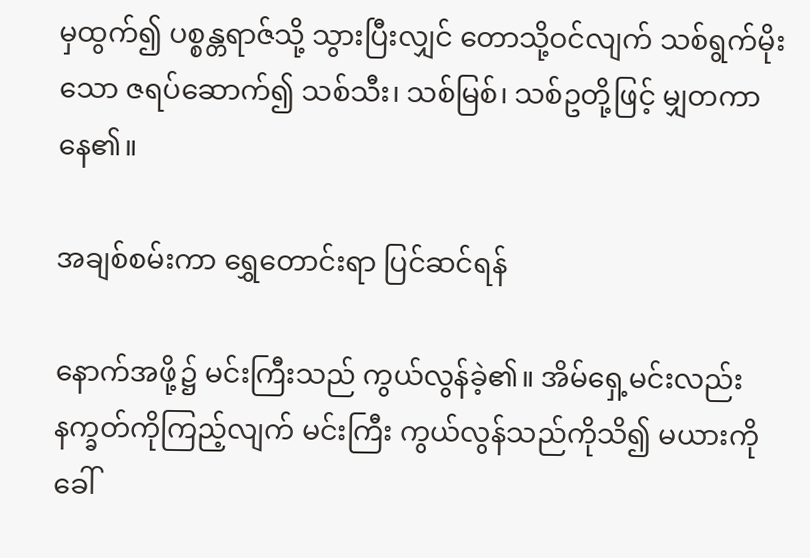မှထွက်၍ ပစ္စန္တရာဇ်သို့ သွားပြီးလျှင် တောသို့ဝင်လျက် သစ်ရွက်မိုးသော ဇရပ်ဆောက်၍ သစ်သီး၊ သစ်မြစ်၊ သစ်ဥတို့ဖြင့် မျှတကာနေ၏။

အချစ်စမ်းကာ ရွှေတောင်းရာ ပြင်ဆင်ရန်

နောက်အဖို့၌ မင်းကြီးသည် ကွယ်လွန်ခဲ့၏။ အိမ်ရှေ့မင်းလည်း နက္ခတ်ကိုကြည့်လျက် မင်းကြီး ကွယ်လွန်သည်ကိုသိ၍ မယားကိုခေါ်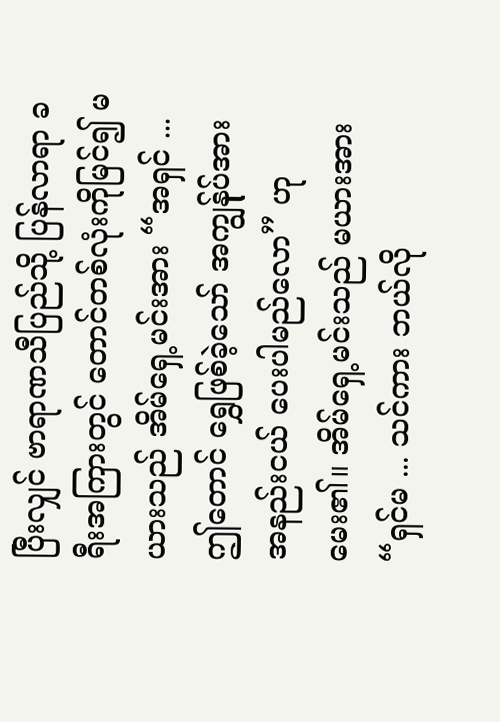ပြီးလျှင် ဗာရာဏသီပြည်သို့ ပြန်လာရာ ခရီးအကြားတွင် တောင်တစ်လုံးကိုမြင်၍ မယားသည် အိမ်ရှေ့မင်းအား “အရှင် ... ဤတောင် ရွှေဖြစ်ခဲ့သော် အကျွန်ုပ်အား အနည်းငယ် ပေးပါမည်လော” ဟု မေး၏။ အိမ်ရှေ့မင်းသည် မယားအား “ရှင်မ ... သင်ကား ဘယ်လို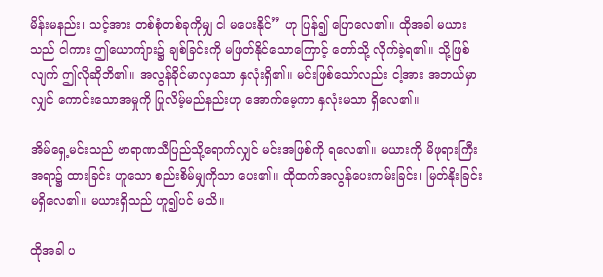မိန်းမနည်း၊ သင့်အား တစ်စုံတစ်ခုကိုမျှ ငါ မပေးနိုင်” ဟု ပြန်၍ ပြောလေ၏။ ထိုအခါ မယားသည် ငါကား ဤယောကျ်ား၌ ချစ်ခြင်းကို မဖြတ်နိုင်သောကြောင့် တော်သို့ လိုက်ခဲ့ရ၏။ သို့ဖြစ်လျက် ဤလိုဆိုဘိ၏။ အလွန်ခိုင်မာလှသော နှလုံးရှိ၏။ မင်းဖြစ်သော်လည်း ငါ့အား အဘယ်မှာလျှင် ကောင်းသောအမှုကို ပြုလိမ့်မည်နည်းဟု အောက်မေ့ကာ နှလုံးမသာ ရှိလေ၏။

အိမ်ရှေ့မင်းသည် ဗာရာဏသီပြည်သို့ရောက်လျှင် မင်းအဖြစ်ကို ရလေ၏။ မယားကို မိဖုရားကြီးအရာ၌ ထားခြင်း ဟူသော စည်းစိမ်မျှကိုသာ ပေး၏။ ထိုထက်အလွန်ပေးကမ်းခြင်း၊ မြတ်နိုးခြင်း မရှိလေ၏။ မယားရှိသည် ဟူ၍ပင် မသိ။

ထိုအခါ ပ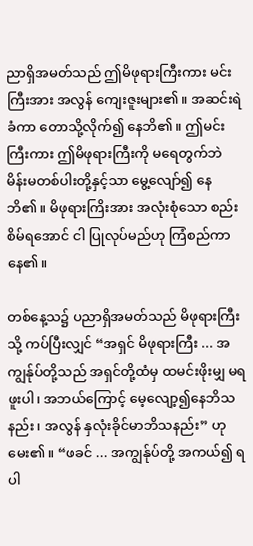ညာရှိအမတ်သည် ဤမိဖုရားကြီးကား မင်းကြီးအား အလွန် ကျေးဇူးများ၏။ အဆင်းရဲခံကာ တောသို့လိုက်၍ နေဘိ၏။ ဤမင်းကြီးကား ဤမိဖုရားကြီးကို မရေတွက်ဘဲ မိန်းမတစ်ပါးတို့နှင့်သာ မွေ့လျော်၍ နေဘိ၏။ မိဖုရားကြိးအား အလုံးစုံသော စည်းစိမ်ရအောင် ငါ ပြုလုပ်မည်ဟု ကြံစည်ကာနေ၏။

တစ်နေ့သ၌ ပညာရှိအမတ်သည် မိဖုရားကြီးသို့ ကပ်ပြီးလျှင် “အရှင် မိဖုရားကြီး ... အကျွန်ုပ်တို့သည် အရှင်တို့ထံမှ ထမင်းဖိုးမျှ မရဖူးပါ၊ အဘယ်ကြောင့် မေ့လျော့၍နေဘိသနည်း၊ အလွန် နှလုံးခိုင်မာဘိသနည်း” ဟု မေး၏။ “ဖခင် ... အကျွန်ုပ်တို့ အကယ်၍ ရပါ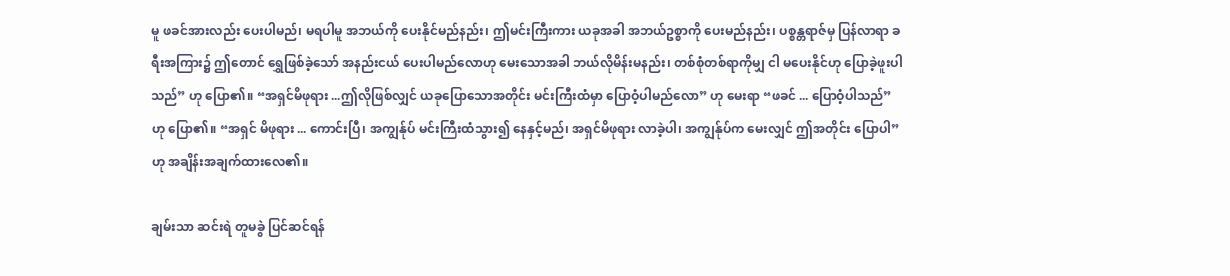မူ ဖခင်အားလည်း ပေးပါမည်၊ မရပါမူ အဘယ်ကို ပေးနိုင်မည်နည်း၊ ဤမင်းကြီးကား ယခုအခါ အဘယ်ဥစ္စာကို ပေးမည်နည်း၊ ပစ္စန္တရာဇ်မှ ပြန်လာရာ ခရီးအကြား၌ ဤတောင် ရွှေဖြစ်ခဲ့သော် အနည်းငယ် ပေးပါမည်လောဟု မေးသောအခါ ဘယ်လိုမိန်းမနည်း၊ တစ်စုံတစ်ရာကိုမျှ ငါ မပေးနိုင်ဟု ပြောခဲ့ဖူးပါသည်” ဟု ပြော၏။ “အရှင်မိဖုရား ...ဤလိုဖြစ်လျှင် ယခုပြောသောအတိုင်း မင်းကြီးထံမှာ ပြောဝံ့ပါမည်လော” ဟု မေးရာ “ဖခင် ... ပြောဝံ့ပါသည်” ဟု ပြော၏။ “အရှင် မိဖုရား ... ကောင်းပြီ၊ အကျွန်ုပ် မင်းကြီးထံသွား၍ နေနှင့်မည်၊ အရှင်မိဖုရား လာခဲ့ပါ၊ အကျွန်ုပ်က မေးလျှင် ဤအတိုင်း ပြောပါ” ဟု အချိန်းအချက်ထားလေ၏။

ချမ်းသာ ဆင်းရဲ တူမခွဲ ပြင်ဆင်ရန်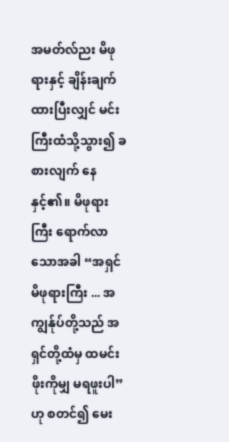အမတ်လ်ညး မိဖုရားနှင့် ချိန်းချက်ထားပြီးလျှင် မင်းကြီးထံသို့သွား၍ ခစားလျက် နေနှင့်၏။ မိဖုရားကြီး ရောက်လာသောအခါ “အရှင်မိဖုရားကြီး ... အကျွန်ုပ်တို့သည် အရှင်တို့ထံမှ ထမင်းဖိုးကိုမျှ မရဖူးပါ” ဟု စတင်၍ မေး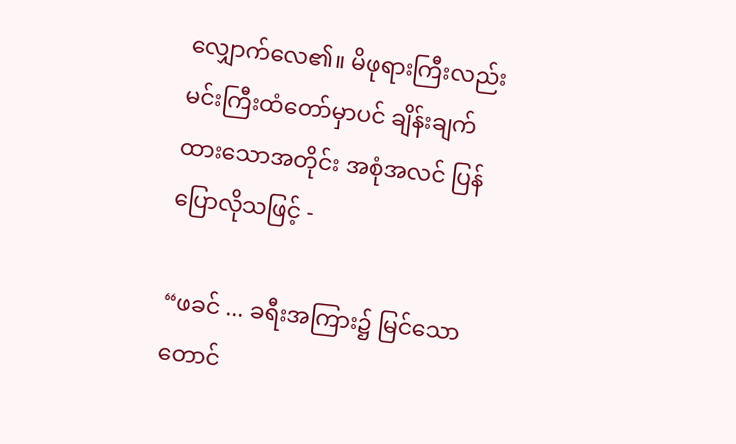လျှောက်လေ၏။ မိဖုရားကြီးလည်း မင်းကြီးထံတော်မှာပင် ချိန်းချက်ထားသောအတိုင်း အစုံအလင် ပြန်ပြောလိုသဖြင့် -

“ဖခင် ... ခရီးအကြား၌ မြင်သော တောင်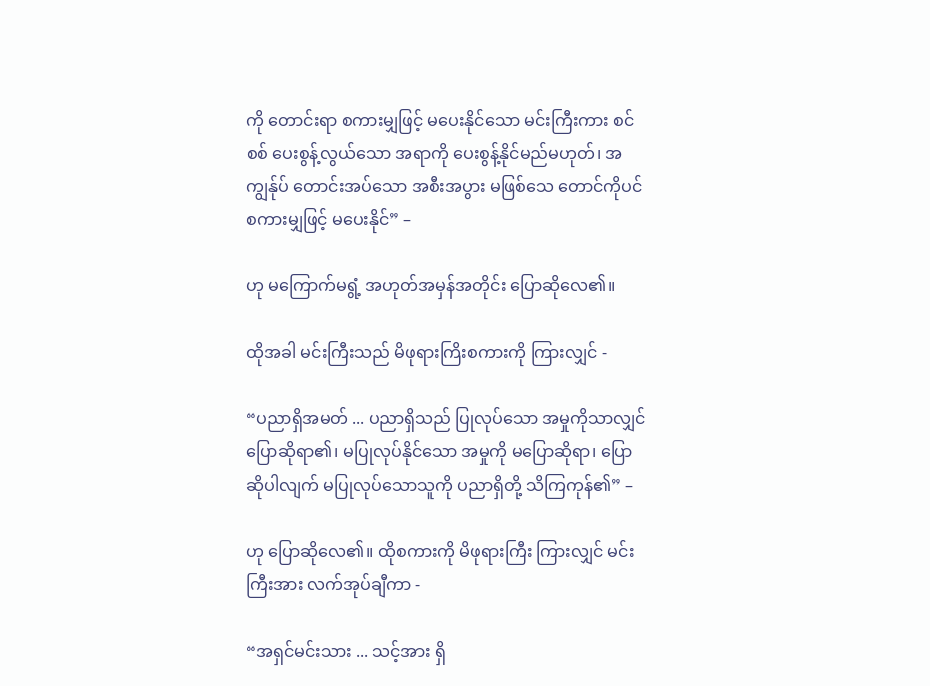ကို တောင်းရာ စကားမျှဖြင့် မပေးနိုင်သော မင်းကြီးကား စင်စစ် ပေးစွန့်လွယ်သော အရာကို ပေးစွန့်နိုင်မည်မဟုတ်၊ အကျွန်ုပ် တောင်းအပ်သော အစီးအပွား မဖြစ်သေ တောင်ကိုပင် စကားမျှဖြင့် မပေးနိုင်” –

ဟု မကြောက်မရွံ့ အဟုတ်အမှန်အတိုင်း ပြောဆိုလေ၏။

ထိုအခါ မင်းကြီးသည် မိဖုရားကြိးစကားကို ကြားလျှင် -

“ပညာရှိအမတ် ... ပညာရှိသည် ပြုလုပ်သော အမှုကိုသာလျှင် ပြောဆိုရာ၏၊ မပြုလုပ်နိုင်သော အမှုကို မပြောဆိုရာ၊ ပြောဆိုပါလျက် မပြုလုပ်သောသူကို ပညာရှိတို့ သိကြကုန်၏” –

ဟု ပြောဆိုလေ၏။ ထိုစကားကို မိဖုရားကြီး ကြားလျှင် မင်းကြီးအား လက်အုပ်ချီကာ -

“အရှင်မင်းသား ... သင့်အား ရှိ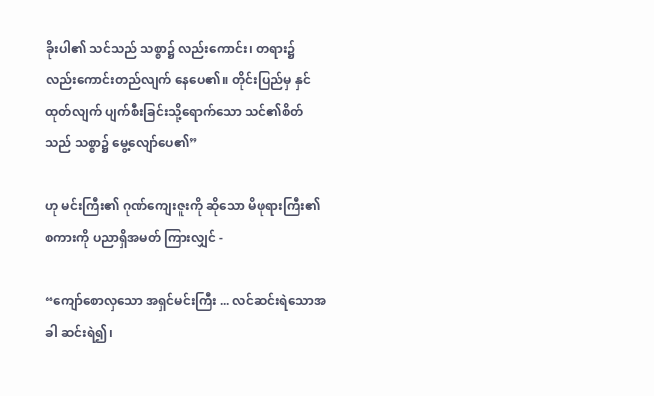ခိုးပါ၏ သင်သည် သစ္စာ၌ လည်းကောင်း၊ တရား၌ လည်းကောင်းတည်လျက် နေပေ၏။ တိုင်းပြည်မှ နှင်ထုတ်လျက် ပျက်စီးခြင်းသို့ရောက်သော သင်၏စိတ်သည် သစ္စာ၌ မွေ့လျော်ပေ၏”

ဟု မင်းကြီး၏ ဂုဏ်ကျေးဇူးကို ဆိုသော မိဖုရားကြီး၏ စကားကို ပညာရှိအမတ် ကြားလျှင် -

“ကျော်စောလှသော အရှင်မင်းကြီး ... လင်ဆင်းရဲသောအခါ ဆင်းရဲ၍၊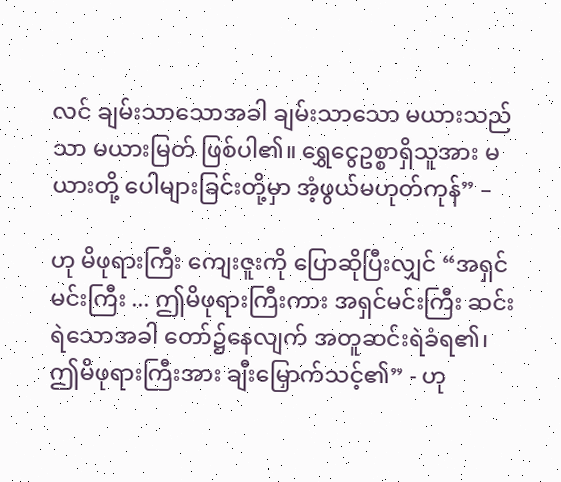လင် ချမ်းသာသောအခါ ချမ်းသာသော မယားသည်သာ မယားမြတ် ဖြစ်ပါ၏။ ရွှေငွေဥစ္စာရှိသူအား မယားတို့ ပေါများခြင်းတို့မှာ အံ့ဖွယ်မဟုတ်ကုန်” –

ဟု မိဖုရားကြီး ကျေးဇူးကို ပြောဆိုပြီးလျှင် “အရှင်မင်းကြီး ... ဤမိဖုရားကြီးကား အရှင်မင်းကြီး ဆင်းရဲသောအခါ တော်၌နေလျက် အတူဆင်းရဲခံရ၏၊ ဤမိဖုရားကြီးအား ချီးမြှောက်သင့်၏” - ဟု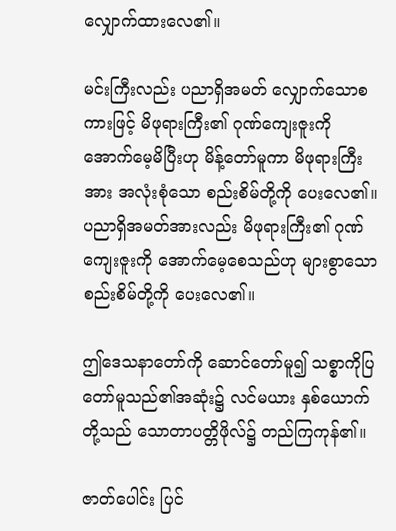လျှောက်ထားလေ၏။

မင်းကြီးလည်း ပညာရှိအမတ် လျှောက်သောစကားဖြင့် မိဖုရားကြီး၏ ဂုဏ်ကျေးဇူးကို အောက်မေ့မိပြီးဟု မိန့်တော်မူကာ မိဖုရားကြီးအား အလုံးစုံသော စည်းစိမ်တို့ကို ပေးလေ၏။ ပညာရှိအမတ်အားလည်း မိဖုရားကြီး၏ ဂုဏ်ကျေးဇူးကို အောက်မေ့စေသည်ဟု များစွာသော စည်းစိမ်တို့ကို ပေးလေ၏။

ဤဒေသနာတော်ကို ဆောင်တော်မူ၍ သစ္စာကိုပြတော်မူသည်၏အဆုံး၌ လင်မယား နှစ်ယောက်တို့သည် သောတာပတ္တိဖိုလ်၌ တည်ကြကုန်၏။

ဇာတ်ပေါင်း ပြင်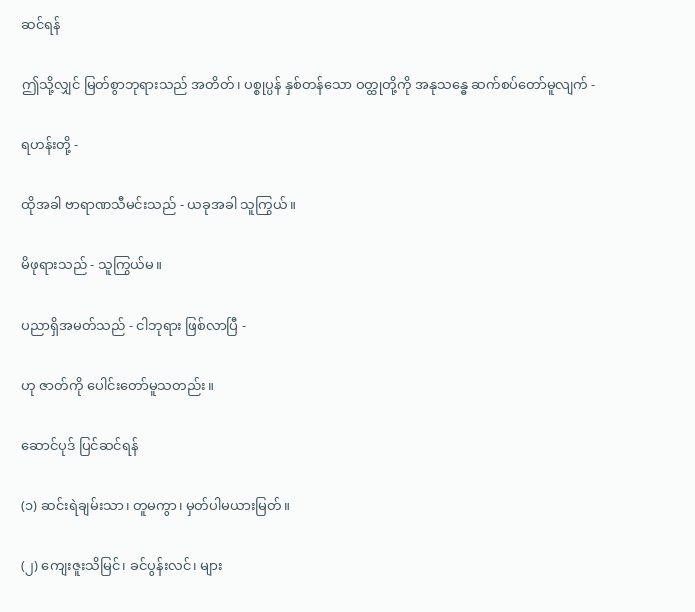ဆင်ရန်

ဤသို့လျှင် မြတ်စွာဘုရားသည် အတိတ်၊ ပစ္စုပ္ပန် နှစ်တန်သော ဝတ္ထုတို့ကို အနုသန္ဓေ ဆက်စပ်တော်မူလျက် -

ရဟန်းတို့ -

ထိုအခါ ဗာရာဏသီမင်းသည် - ယခုအခါ သူကြွယ်။

မိဖုရားသည် - သူကြွယ်မ။

ပညာရှိအမတ်သည် - ငါဘုရား ဖြစ်လာပြီ -

ဟု ဇာတ်ကို ပေါင်းတော်မူသတည်း။

ဆောင်ပုဒ် ပြင်ဆင်ရန်

(၁) ဆင်းရဲချမ်းသာ၊ တူမကွာ၊ မှတ်ပါမယားမြတ်။

(၂) ကျေးဇူးသိမြင်၊ ခင်ပွန်းလင်၊ များ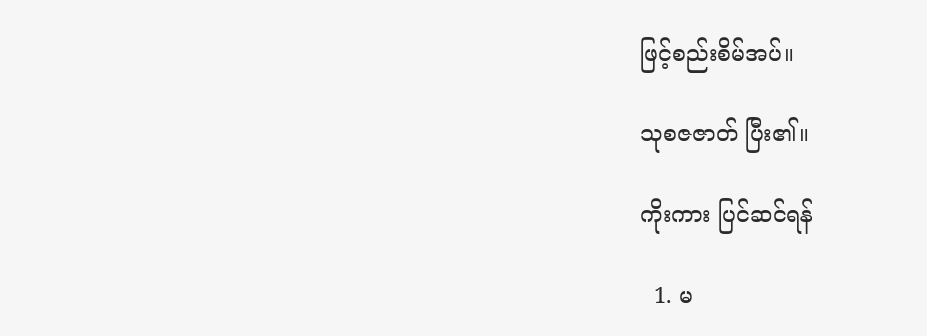ဖြင့်စည်းစိမ်အပ်။

သုစဇဇာတ် ပြီး၏။

ကိုးကား ပြင်ဆင်ရန်

  1. မ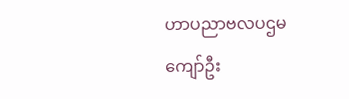ဟာပညာဗလပဌမကျော်ဦး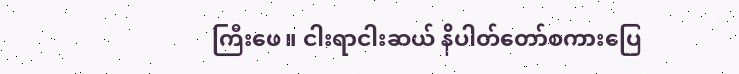ကြီးဖေ။ ငါးရာငါးဆယ် နိပါတ်တော်စကားပြေ